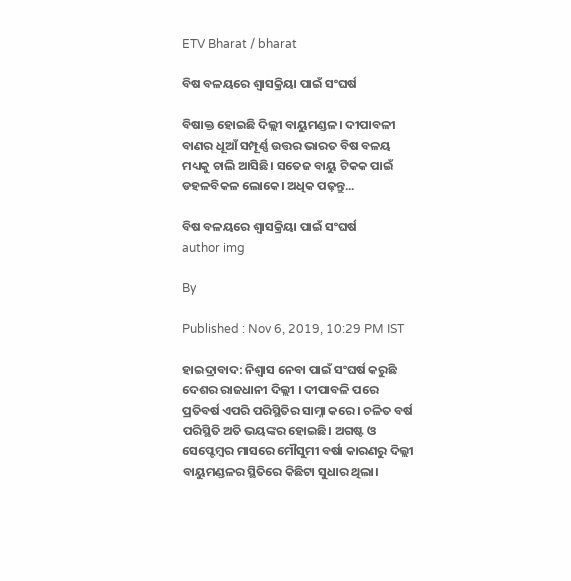ETV Bharat / bharat

ବିଷ ବଳୟରେ ଶ୍ବାସକ୍ରିୟା ପାଇଁ ସଂଘର୍ଷ

ବିଷାକ୍ତ ହୋଇଛି ଦିଲ୍ଲୀ ବାୟୁମଣ୍ଡଳ। ଦୀପାବଳୀ ବାଣର ଧୂଆଁ ସମ୍ପୂର୍ଣ୍ଣ ଉତ୍ତର ଭାରତ ବିଷ ବଳୟ ମଧ୍ୟକୁ ଚାଲି ଆସିଛି। ସତେଜ ବାୟୁ ଟିକକ ପାଇଁ ଡହଳବିକଳ ଲୋକେ। ଅଧିକ ପଢ଼ନ୍ତୁ...

ବିଷ ବଳୟରେ ଶ୍ବାସକ୍ରିୟା ପାଇଁ ସଂଘର୍ଷ
author img

By

Published : Nov 6, 2019, 10:29 PM IST

ହାଇଦ୍ରାବାଦ: ନିଶ୍ବାସ ନେବା ପାଇଁ ସଂଘର୍ଷ କରୁଛି ଦେଶର ରାଜଧାନୀ ଦିଲ୍ଲୀ । ଦୀପାବଳି ପରେ ପ୍ରତିବର୍ଷ ଏପରି ପରିସ୍ଥିତିର ସାମ୍ନା କରେ। ଚଳିତ ବର୍ଷ ପରିସ୍ଥିତି ଅତି ଭୟଙ୍କର ହୋଇଛି। ଅଗଷ୍ଟ ଓ ସେପ୍ଟେମ୍ବର ମାସରେ ମୌସୁମୀ ବର୍ଷା କାରଣରୁ ଦିଲ୍ଲୀ ବାୟୁମଣ୍ଡଳର ସ୍ଥିତିରେ କିଛିଟା ସୁଧାର ଥିଲା।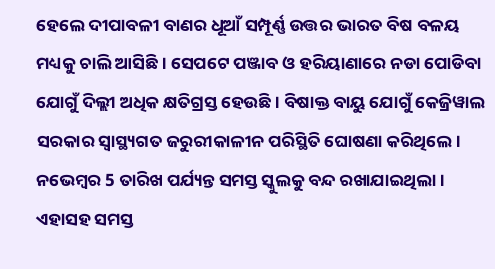ହେଲେ ଦୀପାବଳୀ ବାଣର ଧୂଆଁ ସମ୍ପୂର୍ଣ୍ଣ ଉତ୍ତର ଭାରତ ବିଷ ବଳୟ ମଧ୍ୟକୁ ଚାଲି ଆସିଛି। ସେପଟେ ପଞ୍ଜାବ ଓ ହରିୟାଣାରେ ନଡା ପୋଡିବା ଯୋଗୁଁ ଦିଲ୍ଲୀ ଅଧିକ କ୍ଷତିଗ୍ରସ୍ତ ହେଉଛି । ବିଷାକ୍ତ ବାୟୁ ଯୋଗୁଁ କେଜ୍ରିୱାଲ ସରକାର ସ୍ବାସ୍ଥ୍ୟଗତ ଜରୁରୀକାଳୀନ ପରିସ୍ଥିତି ଘୋଷଣା କରିଥିଲେ। ନଭେମ୍ବର 5 ତାରିଖ ପର୍ଯ୍ୟନ୍ତ ସମସ୍ତ ସ୍କୁଲକୁ ବନ୍ଦ ରଖାଯାଇଥିଲା। ଏହାସହ ସମସ୍ତ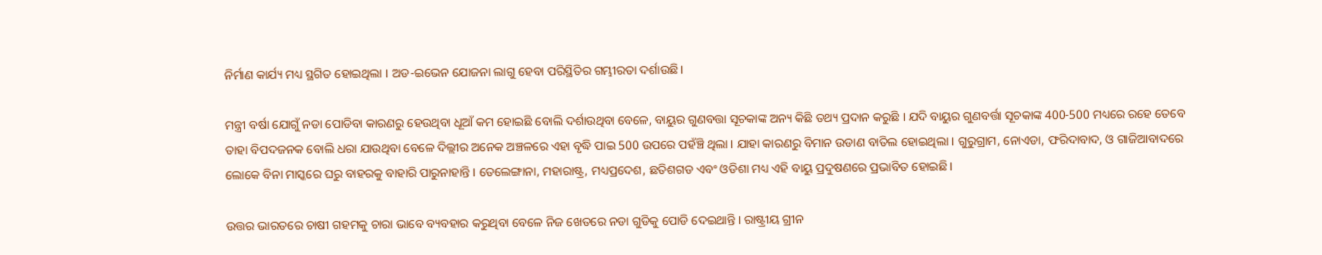ନିର୍ମାଣ କାର୍ଯ୍ୟ ମଧ୍ୟ ସ୍ଥଗିତ ହୋଇଥିଲା । ଅଡ-ଇଭେନ ଯୋଜନା ଲାଗୁ ହେବା ପରିସ୍ଥିତିର ଗମ୍ଭୀରତା ଦର୍ଶାଉଛି।

ମନ୍ତ୍ରୀ ବର୍ଷା ଯୋଗୁଁ ନଡା ପୋଡିବା କାରଣରୁ ହେଉଥିବା ଧୂଆଁ କମ ହୋଇଛି ବୋଲି ଦର୍ଶାଉଥିବା ବେଳେ, ବାୟୁର ଗୁଣବତ୍ତା ସୂଚକାଙ୍କ ଅନ୍ୟ କିଛି ତଥ୍ୟ ପ୍ରଦାନ କରୁଛି । ଯଦି ବାୟୁର ଗୁଣବର୍ତ୍ତା ସୂଚକାଙ୍କ 400-500 ମଧ୍ୟରେ ରହେ ତେବେ ତାହା ବିପଦଜନକ ବୋଲି ଧରା ଯାଉଥିବା ବେଳେ ଦିଲ୍ଲୀର ଅନେକ ଅଞ୍ଚଳରେ ଏହା ବୃଦ୍ଧି ପାଇ 500 ଉପରେ ପହଁଞ୍ଚି ଥିଲା । ଯାହା କାରଣରୁ ବିମାନ ଉଡାଣ ବାତିଲ ହୋଇଥିଲା । ଗୁରୁଗ୍ରାମ, ନୋଏଡା, ଫରିଦାବାଦ, ଓ ଗାଜିଆବାଦରେ ଲୋକେ ବିନା ମାସ୍କରେ ଘରୁ ବାହରକୁ ବାହାରି ପାରୁନାହାନ୍ତି । ତେଲେଙ୍ଗାନା, ମହାରାଷ୍ଟ୍ର, ମଧ୍ୟପ୍ରଦେଶ, ଛତିଶଗଡ ଏବଂ ଓଡିଶା ମଧ୍ୟ ଏହି ବାୟୁ ପ୍ରଦୁଷଣରେ ପ୍ରଭାବିତ ହୋଇଛି।

ଉତ୍ତର ଭାରତରେ ଚାଷୀ ଗହମକୁ ଚାରା ଭାବେ ବ୍ୟବହାର କରୁଥିବା ବେଳେ ନିଜ ଖେତରେ ନଡା ଗୁଡିକୁ ପୋଡି ଦେଇଥାନ୍ତି । ରାଷ୍ଟ୍ରୀୟ ଗ୍ରୀନ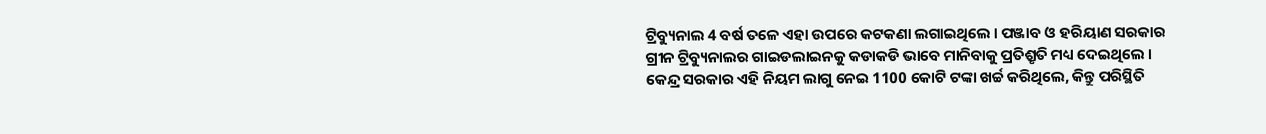ଟ୍ରିବ୍ୟୁନାଲ 4 ବର୍ଷ ତଳେ ଏହା ଉପରେ କଟକଣା ଲଗାଇଥିଲେ । ପଞ୍ଜାବ ଓ ହରିୟାଣ ସରକାର ଗ୍ରୀନ ଟ୍ରିବ୍ୟୁନାଲର ଗାଇଡଲାଇନକୁ କଡାକଡି ଭାବେ ମାନିବାକୁ ପ୍ରତିଶ୍ରୃତି ମଧ୍ୟ ଦେଇଥିଲେ । କେନ୍ଦ୍ର ସରକାର ଏହି ନିୟମ ଲାଗୁ ନେଇ 1100 କୋଟି ଟଙ୍କା ଖର୍ଚ୍ଚ କରିଥିଲେ, କିନ୍ତୁ ପରିସ୍ଥିତି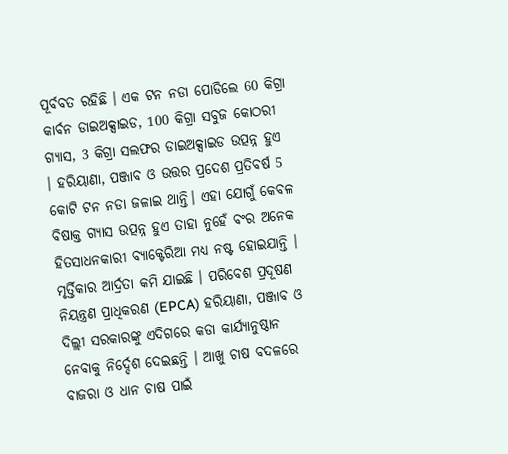ପୂର୍ବବତ ରହିଛି । ଏକ ଟନ ନଡା ପୋଡିଲେ 60 କିଗ୍ରା କାର୍ବନ ଡାଇଅକ୍ସାଇଡ, 100 କିଗ୍ରା ସବୁଜ କୋଠରୀ ଗ୍ୟାସ, 3 କିଗ୍ରା ସଲଫର ଡାଇଅକ୍ସାଇଡ ଉତ୍ପନ୍ନ ହୁଏ । ହରିୟାଣା, ପଞ୍ଜାବ ଓ ଉତ୍ତର ପ୍ରଦେଶ ପ୍ରତିବର୍ଷ 5 କୋଟି ଟନ ନଡା ଜଳାଇ ଥାନ୍ତି। ଏହା ଯୋଗୁଁ କେବଳ ବିଷାକ୍ତ ଗ୍ୟାସ ଉତ୍ପନ୍ନ ହୁଏ ତାହା ନୁହେଁ ବଂର ଅନେକ ହିତସାଧନକାରୀ ବ୍ୟାକ୍ଟେରିଆ ମଧ୍ୟ ନଷ୍ଟ ହୋଇଯାନ୍ତି । ମୃର୍ତ୍ତିକାର ଆର୍ଦ୍ରତା କମି ଯାଇଛି । ପରିବେଶ ପ୍ରଦୂଷଣ ନିୟନ୍ତ୍ରଣ ପ୍ରାଧିକରଣ (EPCA) ହରିୟାଣା, ପଞ୍ଜାବ ଓ ଦିଲ୍ଲୀ ସରକାରଙ୍କୁ ଏଦିଗରେ କଡା କାର୍ଯ୍ୟାନୁଷ୍ଠାନ ନେବାକୁ ନିର୍ଦ୍ଦେଶ ଦେଇଛନ୍ତି । ଆଖୁ ଚାଷ ବଦଳରେ ବାଜରା ଓ ଧାନ ଚାଷ ପାଇଁ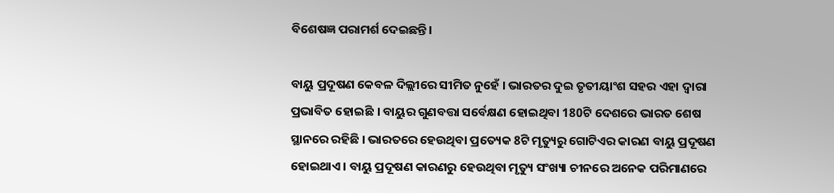ବିଶେଷଜ୍ଞ ପରାମର୍ଶ ଦେଇଛନ୍ତି।

ବାୟୁ ପ୍ରଦୂଷଣ କେବଳ ଦିଲ୍ଲୀରେ ସୀମିତ ନୁହେଁ । ଭାରତର ଦୁଇ ତୃତୀୟାଂଶ ସହର ଏହା ଦ୍ବାରା ପ୍ରଭାବିତ ହୋଇଛି । ବାୟୁର ଗୁଣବତ୍ତା ସର୍ବେକ୍ଷଣ ହୋଇଥିବା 180ଟି ଦେଶରେ ଭାରତ ଶେଷ ସ୍ଥାନରେ ରହିଛି । ଭାରତରେ ହେଉଥିବା ପ୍ରତ୍ୟେକ 8ଟି ମୃତ୍ୟୁରୁ ଗୋଟିଏର କାରଣ ବାୟୁ ପ୍ରଦୂଷଣ ହୋଇଥାଏ । ବାୟୁ ପ୍ରଦୂଷଣ କାରଣରୁ ହେଉଥିବା ମୃତ୍ୟୁ ସଂଖ୍ୟା ଚୀନରେ ଅନେକ ପରିମାଣରେ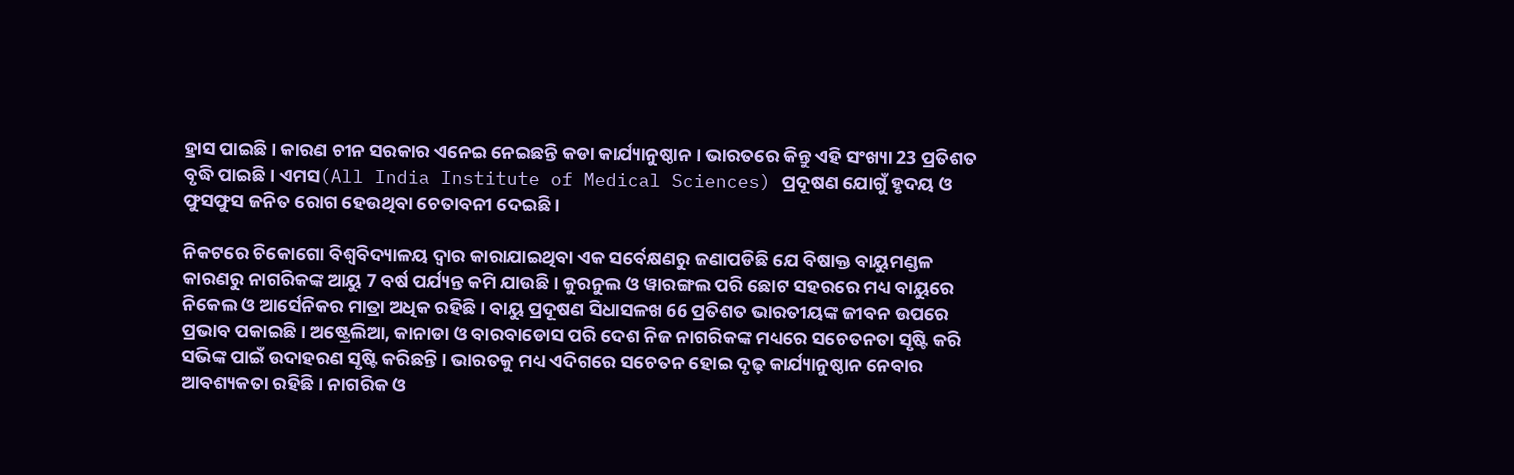ହ୍ରାସ ପାଇଛି । କାରଣ ଚୀନ ସରକାର ଏନେଇ ନେଇଛନ୍ତି କଡା କାର୍ଯ୍ୟାନୁଷ୍ଠାନ । ଭାରତରେ କିନ୍ତୁ ଏହି ସଂଖ୍ୟା 23 ପ୍ରତିଶତ ବୃଦ୍ଧି ପାଇଛି । ଏମସ(All India Institute of Medical Sciences) ପ୍ରଦୂଷଣ ଯୋଗୁଁ ହୃଦୟ ଓ ଫୁସଫୁସ ଜନିତ ରୋଗ ହେଉଥିବା ଚେତାବନୀ ଦେଇଛି ।

ନିକଟରେ ଚିକୋଗୋ ବିଶ୍ବବିଦ୍ୟାଳୟ ଦ୍ବାର କାରାଯାଇଥିବା ଏକ ସର୍ବେକ୍ଷଣରୁ ଜଣାପଡିଛି ଯେ ବିଷାକ୍ତ ବାୟୁମଣ୍ଡଳ କାରଣରୁ ନାଗରିକଙ୍କ ଆୟୁ 7 ବର୍ଷ ପର୍ଯ୍ୟନ୍ତ କମି ଯାଉଛି । କୁରନୁଲ ଓ ୱାରଙ୍ଗଲ ପରି ଛୋଟ ସହରରେ ମଧ୍ୟ ବାୟୁରେ ନିକେଲ ଓ ଆର୍ସେନିକର ମାତ୍ରା ଅଧିକ ରହିଛି । ବାୟୁ ପ୍ରଦୂଷଣ ସିଧାସଳଖ 66 ପ୍ରତିଶତ ଭାରତୀୟଙ୍କ ଜୀବନ ଉପରେ ପ୍ରଭାବ ପକାଇଛି। ଅଷ୍ଟ୍ରେଲିଆ, କାନାଡା ଓ ବାରବାଡୋସ ପରି ଦେଶ ନିଜ ନାଗରିକଙ୍କ ମଧ୍ୟରେ ସଚେତନତା ସୃଷ୍ଟି କରି ସଭିଙ୍କ ପାଇଁ ଉଦାହରଣ ସୃଷ୍ଟି କରିଛନ୍ତି । ଭାରତକୁ ମଧ୍ୟ ଏଦିଗରେ ସଚେତନ ହୋଇ ଦୃଢ଼ କାର୍ଯ୍ୟାନୁଷ୍ଠାନ ନେବାର ଆବଶ୍ୟକତା ରହିଛି । ନାଗରିକ ଓ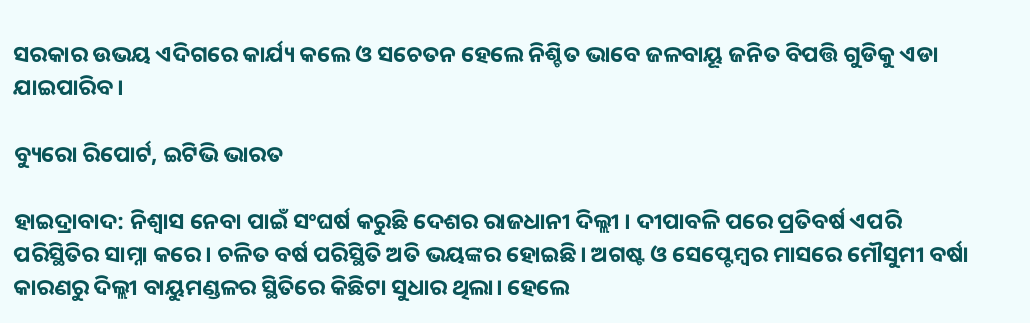ସରକାର ଉଭୟ ଏଦିଗରେ କାର୍ଯ୍ୟ କଲେ ଓ ସଚେତନ ହେଲେ ନିଶ୍ଚିତ ଭାବେ ଜଳବାୟୂ ଜନିତ ବିପତ୍ତି ଗୁଡିକୁ ଏଡା ଯାଇପାରିବ।

ବ୍ୟୁରୋ ରିପୋର୍ଟ, ଇଟିଭି ଭାରତ

ହାଇଦ୍ରାବାଦ: ନିଶ୍ବାସ ନେବା ପାଇଁ ସଂଘର୍ଷ କରୁଛି ଦେଶର ରାଜଧାନୀ ଦିଲ୍ଲୀ । ଦୀପାବଳି ପରେ ପ୍ରତିବର୍ଷ ଏପରି ପରିସ୍ଥିତିର ସାମ୍ନା କରେ। ଚଳିତ ବର୍ଷ ପରିସ୍ଥିତି ଅତି ଭୟଙ୍କର ହୋଇଛି। ଅଗଷ୍ଟ ଓ ସେପ୍ଟେମ୍ବର ମାସରେ ମୌସୁମୀ ବର୍ଷା କାରଣରୁ ଦିଲ୍ଲୀ ବାୟୁମଣ୍ଡଳର ସ୍ଥିତିରେ କିଛିଟା ସୁଧାର ଥିଲା। ହେଲେ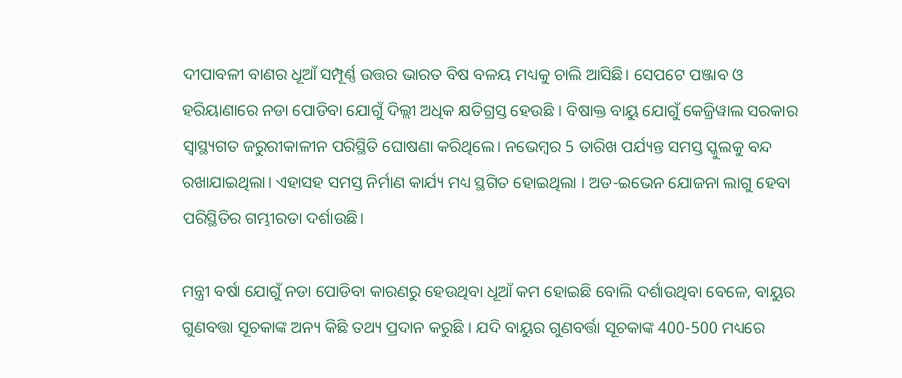ଦୀପାବଳୀ ବାଣର ଧୂଆଁ ସମ୍ପୂର୍ଣ୍ଣ ଉତ୍ତର ଭାରତ ବିଷ ବଳୟ ମଧ୍ୟକୁ ଚାଲି ଆସିଛି। ସେପଟେ ପଞ୍ଜାବ ଓ ହରିୟାଣାରେ ନଡା ପୋଡିବା ଯୋଗୁଁ ଦିଲ୍ଲୀ ଅଧିକ କ୍ଷତିଗ୍ରସ୍ତ ହେଉଛି । ବିଷାକ୍ତ ବାୟୁ ଯୋଗୁଁ କେଜ୍ରିୱାଲ ସରକାର ସ୍ବାସ୍ଥ୍ୟଗତ ଜରୁରୀକାଳୀନ ପରିସ୍ଥିତି ଘୋଷଣା କରିଥିଲେ। ନଭେମ୍ବର 5 ତାରିଖ ପର୍ଯ୍ୟନ୍ତ ସମସ୍ତ ସ୍କୁଲକୁ ବନ୍ଦ ରଖାଯାଇଥିଲା। ଏହାସହ ସମସ୍ତ ନିର୍ମାଣ କାର୍ଯ୍ୟ ମଧ୍ୟ ସ୍ଥଗିତ ହୋଇଥିଲା । ଅଡ-ଇଭେନ ଯୋଜନା ଲାଗୁ ହେବା ପରିସ୍ଥିତିର ଗମ୍ଭୀରତା ଦର୍ଶାଉଛି।

ମନ୍ତ୍ରୀ ବର୍ଷା ଯୋଗୁଁ ନଡା ପୋଡିବା କାରଣରୁ ହେଉଥିବା ଧୂଆଁ କମ ହୋଇଛି ବୋଲି ଦର୍ଶାଉଥିବା ବେଳେ, ବାୟୁର ଗୁଣବତ୍ତା ସୂଚକାଙ୍କ ଅନ୍ୟ କିଛି ତଥ୍ୟ ପ୍ରଦାନ କରୁଛି । ଯଦି ବାୟୁର ଗୁଣବର୍ତ୍ତା ସୂଚକାଙ୍କ 400-500 ମଧ୍ୟରେ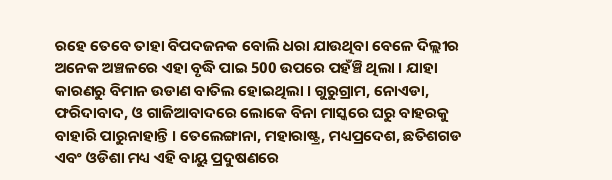ରହେ ତେବେ ତାହା ବିପଦଜନକ ବୋଲି ଧରା ଯାଉଥିବା ବେଳେ ଦିଲ୍ଲୀର ଅନେକ ଅଞ୍ଚଳରେ ଏହା ବୃଦ୍ଧି ପାଇ 500 ଉପରେ ପହଁଞ୍ଚି ଥିଲା । ଯାହା କାରଣରୁ ବିମାନ ଉଡାଣ ବାତିଲ ହୋଇଥିଲା । ଗୁରୁଗ୍ରାମ, ନୋଏଡା, ଫରିଦାବାଦ, ଓ ଗାଜିଆବାଦରେ ଲୋକେ ବିନା ମାସ୍କରେ ଘରୁ ବାହରକୁ ବାହାରି ପାରୁନାହାନ୍ତି । ତେଲେଙ୍ଗାନା, ମହାରାଷ୍ଟ୍ର, ମଧ୍ୟପ୍ରଦେଶ, ଛତିଶଗଡ ଏବଂ ଓଡିଶା ମଧ୍ୟ ଏହି ବାୟୁ ପ୍ରଦୁଷଣରେ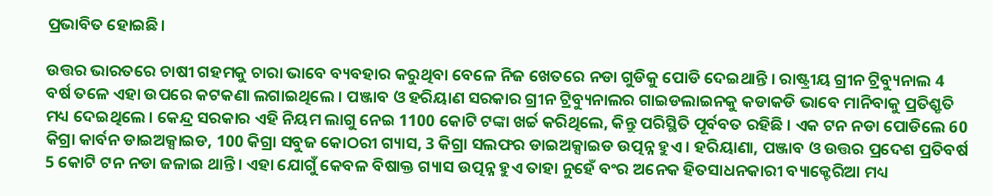ପ୍ରଭାବିତ ହୋଇଛି।

ଉତ୍ତର ଭାରତରେ ଚାଷୀ ଗହମକୁ ଚାରା ଭାବେ ବ୍ୟବହାର କରୁଥିବା ବେଳେ ନିଜ ଖେତରେ ନଡା ଗୁଡିକୁ ପୋଡି ଦେଇଥାନ୍ତି । ରାଷ୍ଟ୍ରୀୟ ଗ୍ରୀନ ଟ୍ରିବ୍ୟୁନାଲ 4 ବର୍ଷ ତଳେ ଏହା ଉପରେ କଟକଣା ଲଗାଇଥିଲେ । ପଞ୍ଜାବ ଓ ହରିୟାଣ ସରକାର ଗ୍ରୀନ ଟ୍ରିବ୍ୟୁନାଲର ଗାଇଡଲାଇନକୁ କଡାକଡି ଭାବେ ମାନିବାକୁ ପ୍ରତିଶ୍ରୃତି ମଧ୍ୟ ଦେଇଥିଲେ । କେନ୍ଦ୍ର ସରକାର ଏହି ନିୟମ ଲାଗୁ ନେଇ 1100 କୋଟି ଟଙ୍କା ଖର୍ଚ୍ଚ କରିଥିଲେ, କିନ୍ତୁ ପରିସ୍ଥିତି ପୂର୍ବବତ ରହିଛି । ଏକ ଟନ ନଡା ପୋଡିଲେ 60 କିଗ୍ରା କାର୍ବନ ଡାଇଅକ୍ସାଇଡ, 100 କିଗ୍ରା ସବୁଜ କୋଠରୀ ଗ୍ୟାସ, 3 କିଗ୍ରା ସଲଫର ଡାଇଅକ୍ସାଇଡ ଉତ୍ପନ୍ନ ହୁଏ । ହରିୟାଣା, ପଞ୍ଜାବ ଓ ଉତ୍ତର ପ୍ରଦେଶ ପ୍ରତିବର୍ଷ 5 କୋଟି ଟନ ନଡା ଜଳାଇ ଥାନ୍ତି। ଏହା ଯୋଗୁଁ କେବଳ ବିଷାକ୍ତ ଗ୍ୟାସ ଉତ୍ପନ୍ନ ହୁଏ ତାହା ନୁହେଁ ବଂର ଅନେକ ହିତସାଧନକାରୀ ବ୍ୟାକ୍ଟେରିଆ ମଧ୍ୟ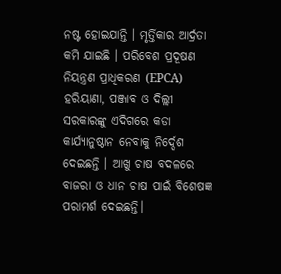ନଷ୍ଟ ହୋଇଯାନ୍ତି । ମୃର୍ତ୍ତିକାର ଆର୍ଦ୍ରତା କମି ଯାଇଛି । ପରିବେଶ ପ୍ରଦୂଷଣ ନିୟନ୍ତ୍ରଣ ପ୍ରାଧିକରଣ (EPCA) ହରିୟାଣା, ପଞ୍ଜାବ ଓ ଦିଲ୍ଲୀ ସରକାରଙ୍କୁ ଏଦିଗରେ କଡା କାର୍ଯ୍ୟାନୁଷ୍ଠାନ ନେବାକୁ ନିର୍ଦ୍ଦେଶ ଦେଇଛନ୍ତି । ଆଖୁ ଚାଷ ବଦଳରେ ବାଜରା ଓ ଧାନ ଚାଷ ପାଇଁ ବିଶେଷଜ୍ଞ ପରାମର୍ଶ ଦେଇଛନ୍ତି।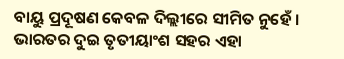ବାୟୁ ପ୍ରଦୂଷଣ କେବଳ ଦିଲ୍ଲୀରେ ସୀମିତ ନୁହେଁ । ଭାରତର ଦୁଇ ତୃତୀୟାଂଶ ସହର ଏହା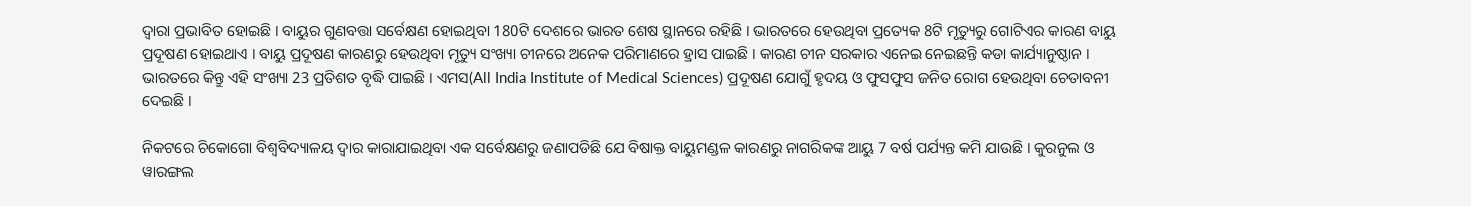ଦ୍ବାରା ପ୍ରଭାବିତ ହୋଇଛି । ବାୟୁର ଗୁଣବତ୍ତା ସର୍ବେକ୍ଷଣ ହୋଇଥିବା 180ଟି ଦେଶରେ ଭାରତ ଶେଷ ସ୍ଥାନରେ ରହିଛି । ଭାରତରେ ହେଉଥିବା ପ୍ରତ୍ୟେକ 8ଟି ମୃତ୍ୟୁରୁ ଗୋଟିଏର କାରଣ ବାୟୁ ପ୍ରଦୂଷଣ ହୋଇଥାଏ । ବାୟୁ ପ୍ରଦୂଷଣ କାରଣରୁ ହେଉଥିବା ମୃତ୍ୟୁ ସଂଖ୍ୟା ଚୀନରେ ଅନେକ ପରିମାଣରେ ହ୍ରାସ ପାଇଛି । କାରଣ ଚୀନ ସରକାର ଏନେଇ ନେଇଛନ୍ତି କଡା କାର୍ଯ୍ୟାନୁଷ୍ଠାନ । ଭାରତରେ କିନ୍ତୁ ଏହି ସଂଖ୍ୟା 23 ପ୍ରତିଶତ ବୃଦ୍ଧି ପାଇଛି । ଏମସ(All India Institute of Medical Sciences) ପ୍ରଦୂଷଣ ଯୋଗୁଁ ହୃଦୟ ଓ ଫୁସଫୁସ ଜନିତ ରୋଗ ହେଉଥିବା ଚେତାବନୀ ଦେଇଛି ।

ନିକଟରେ ଚିକୋଗୋ ବିଶ୍ବବିଦ୍ୟାଳୟ ଦ୍ବାର କାରାଯାଇଥିବା ଏକ ସର୍ବେକ୍ଷଣରୁ ଜଣାପଡିଛି ଯେ ବିଷାକ୍ତ ବାୟୁମଣ୍ଡଳ କାରଣରୁ ନାଗରିକଙ୍କ ଆୟୁ 7 ବର୍ଷ ପର୍ଯ୍ୟନ୍ତ କମି ଯାଉଛି । କୁରନୁଲ ଓ ୱାରଙ୍ଗଲ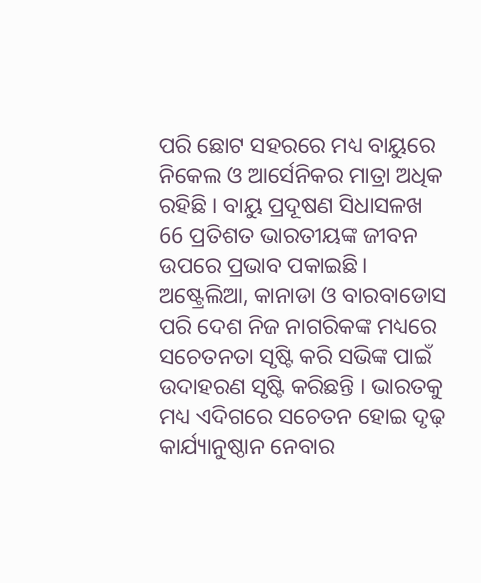ପରି ଛୋଟ ସହରରେ ମଧ୍ୟ ବାୟୁରେ ନିକେଲ ଓ ଆର୍ସେନିକର ମାତ୍ରା ଅଧିକ ରହିଛି । ବାୟୁ ପ୍ରଦୂଷଣ ସିଧାସଳଖ 66 ପ୍ରତିଶତ ଭାରତୀୟଙ୍କ ଜୀବନ ଉପରେ ପ୍ରଭାବ ପକାଇଛି। ଅଷ୍ଟ୍ରେଲିଆ, କାନାଡା ଓ ବାରବାଡୋସ ପରି ଦେଶ ନିଜ ନାଗରିକଙ୍କ ମଧ୍ୟରେ ସଚେତନତା ସୃଷ୍ଟି କରି ସଭିଙ୍କ ପାଇଁ ଉଦାହରଣ ସୃଷ୍ଟି କରିଛନ୍ତି । ଭାରତକୁ ମଧ୍ୟ ଏଦିଗରେ ସଚେତନ ହୋଇ ଦୃଢ଼ କାର୍ଯ୍ୟାନୁଷ୍ଠାନ ନେବାର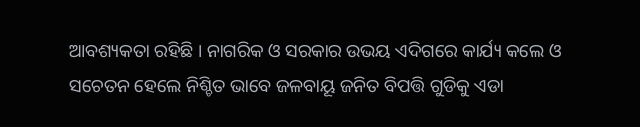ଆବଶ୍ୟକତା ରହିଛି । ନାଗରିକ ଓ ସରକାର ଉଭୟ ଏଦିଗରେ କାର୍ଯ୍ୟ କଲେ ଓ ସଚେତନ ହେଲେ ନିଶ୍ଚିତ ଭାବେ ଜଳବାୟୂ ଜନିତ ବିପତ୍ତି ଗୁଡିକୁ ଏଡା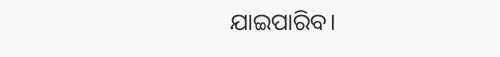ଯାଇପାରିବ।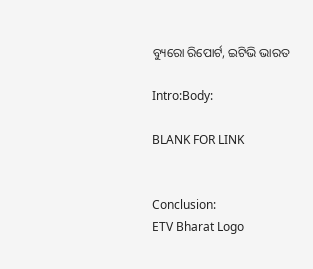ବ୍ୟୁରୋ ରିପୋର୍ଟ, ଇଟିଭି ଭାରତ

Intro:Body:

BLANK FOR LINK


Conclusion:
ETV Bharat Logo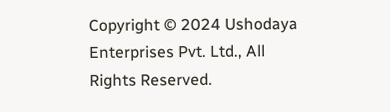Copyright © 2024 Ushodaya Enterprises Pvt. Ltd., All Rights Reserved.